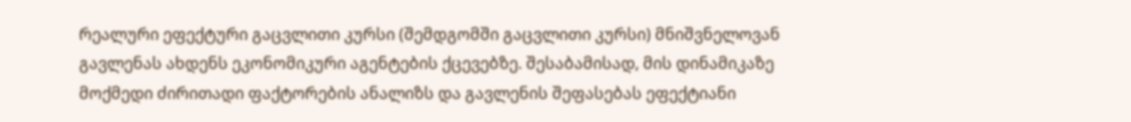რეალური ეფექტური გაცვლითი კურსი (შემდგომში გაცვლითი კურსი) მნიშვნელოვან გავლენას ახდენს ეკონომიკური აგენტების ქცევებზე. შესაბამისად, მის დინამიკაზე მოქმედი ძირითადი ფაქტორების ანალიზს და გავლენის შეფასებას ეფექტიანი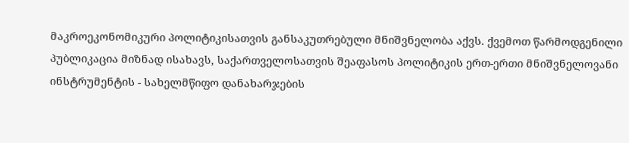მაკროეკონომიკური პოლიტიკისათვის განსაკუთრებული მნიშვნელობა აქვს. ქვემოთ წარმოდგენილი პუბლიკაცია მიზნად ისახავს, საქართველოსათვის შეაფასოს პოლიტიკის ერთ-ერთი მნიშვნელოვანი ინსტრუმენტის - სახელმწიფო დანახარჯების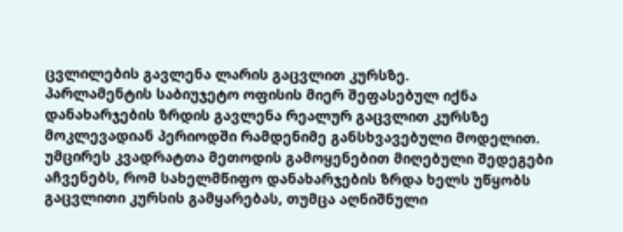ცვლილების გავლენა ლარის გაცვლით კურსზე.
პარლამენტის საბიუჯეტო ოფისის მიერ შეფასებულ იქნა დანახარჯების ზრდის გავლენა რეალურ გაცვლით კურსზე მოკლევადიან პერიოდში რამდენიმე განსხვავებული მოდელით. უმცირეს კვადრატთა მეთოდის გამოყენებით მიღებული შედეგები აჩვენებს, რომ სახელმწიფო დანახარჯების ზრდა ხელს უწყობს გაცვლითი კურსის გამყარებას, თუმცა აღნიშნული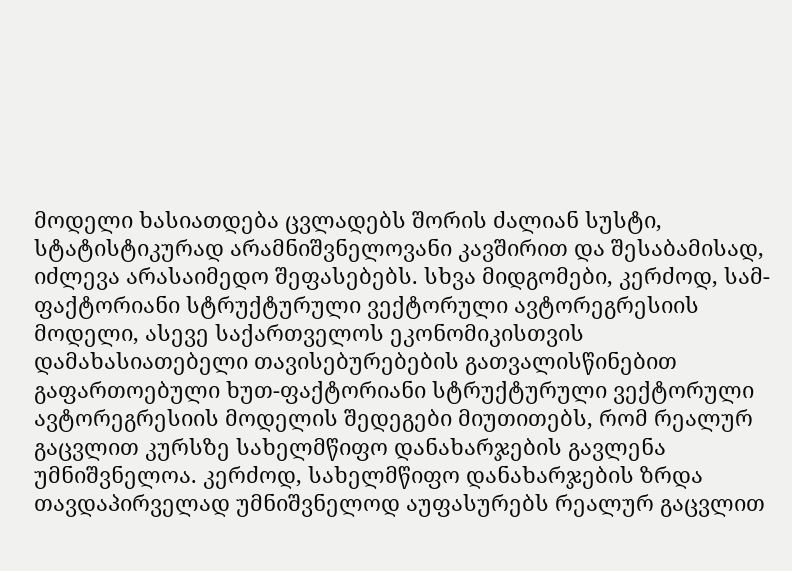მოდელი ხასიათდება ცვლადებს შორის ძალიან სუსტი, სტატისტიკურად არამნიშვნელოვანი კავშირით და შესაბამისად, იძლევა არასაიმედო შეფასებებს. სხვა მიდგომები, კერძოდ, სამ-ფაქტორიანი სტრუქტურული ვექტორული ავტორეგრესიის მოდელი, ასევე საქართველოს ეკონომიკისთვის დამახასიათებელი თავისებურებების გათვალისწინებით გაფართოებული ხუთ-ფაქტორიანი სტრუქტურული ვექტორული ავტორეგრესიის მოდელის შედეგები მიუთითებს, რომ რეალურ გაცვლით კურსზე სახელმწიფო დანახარჯების გავლენა უმნიშვნელოა. კერძოდ, სახელმწიფო დანახარჯების ზრდა თავდაპირველად უმნიშვნელოდ აუფასურებს რეალურ გაცვლით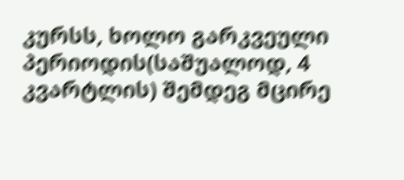კურსს, ხოლო გარკვეული პერიოდის(საშუალოდ, 4 კვარტლის) შემდეგ მცირე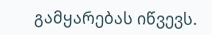გამყარებას იწვევს.